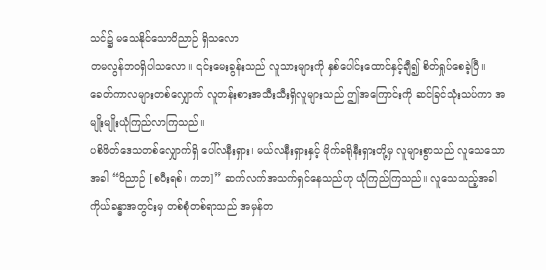သင်၌ မသေနိုင်သောဝိညာဉ် ရှိသလော
တမလွန်ဘဝရှိပါသလော။ ၎င်းမေးခွန်းသည် လူသားများကို နှစ်ပေါင်းထောင်နှင့်ချီ၍ စိတ်ရှုပ်စေခဲ့ပြီ။ ခေတ်ကာလများတစ်လျှောက် လူတန်းစားအသီးသီးရှိလူများသည် ဤအကြောင်းကို ဆင်ခြင်သုံးသပ်ကာ အမျိုးမျိုးယုံကြည်လာကြသည်။
ပစိဖိတ်ဒေသတစ်လျှောက်ရှိ ပေါ်လနီးရှား၊ မယ်လနီးရှားနှင့် မိုက်ခရိုနီးရှားတို့မှ လူများစွာသည် လူသေသောအခါ “ဝိညာဉ် [စပီးရစ်၊ ကဘ]” ဆက်လက်အသက်ရှင်နေသည်ဟု ယုံကြည်ကြသည်။ လူသေသည့်အခါ ကိုယ်ခန္ဓာအတွင်းမှ တစ်စုံတစ်ရာသည် အမှန်တ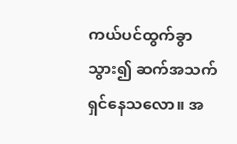ကယ်ပင်ထွက်ခွာသွား၍ ဆက်အသက်ရှင်နေသလော။ အ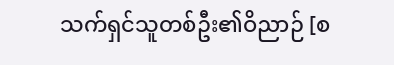သက်ရှင်သူတစ်ဦး၏ဝိညာဉ် [စ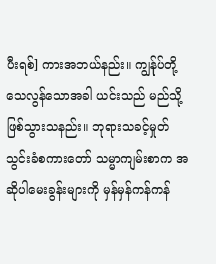ပီးရစ်] ကားအဘယ်နည်း။ ကျွန်ုပ်တို့သေလွန်သောအခါ ယင်းသည် မည်သို့ဖြစ်သွားသနည်း။ ဘုရားသခင့်မှုတ်သွင်းခံစကားတော် သမ္မာကျမ်းစာက အဆိုပါမေးခွန်းများကို မှန်မှန်ကန်ကန်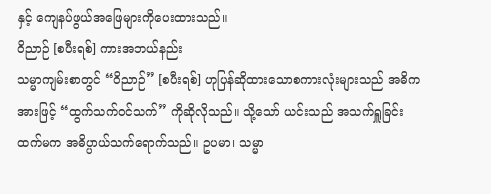နှင့် ကျေနပ်ဖွယ်အဖြေများကိုပေးထားသည်။
ဝိညာဉ် [စပီးရစ်] ကားအဘယ်နည်း
သမ္မာကျမ်းစာတွင် “ဝိညာဉ်” [စပီးရစ်] ဟုပြန်ဆိုထားသောစကားလုံးများသည် အဓိကအားဖြင့် “ထွက်သက်ဝင်သက်” ကိုဆိုလိုသည်။ သို့သော် ယင်းသည် အသက်ရှူခြင်းထက်မက အဓိပ္ပာယ်သက်ရောက်သည်။ ဥပမာ၊ သမ္မာ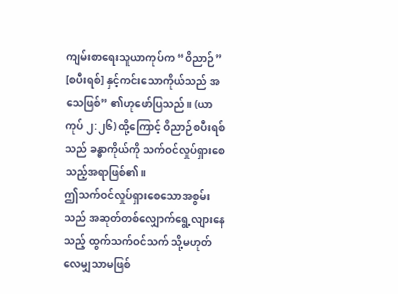ကျမ်းစာရေးသူယာကုပ်က “ဝိညာဉ်” [စပီးရစ်] နှင့်ကင်းသောကိုယ်သည် အသေဖြစ်” ၏ဟုဖော်ပြသည်။ (ယာကုပ် ၂:၂၆) ထို့ကြောင့် ဝိညာဉ်စပီးရစ်သည် ခန္ဓာကိုယ်ကို သက်ဝင်လှုပ်ရှားစေသည့်အရာဖြစ်၏။
ဤသက်ဝင်လှုပ်ရှားစေသောအစွမ်းသည် အဆုတ်တစ်လျှောက်ရွေ့လျားနေသည့် ထွက်သက်ဝင်သက် သို့မဟုတ် လေမျှသာမဖြစ်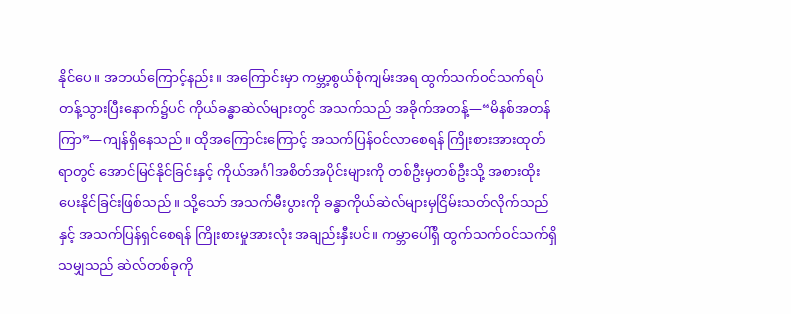နိုင်ပေ။ အဘယ်ကြောင့်နည်း။ အကြောင်းမှာ ကမ္ဘာ့စွယ်စုံကျမ်းအရ ထွက်သက်ဝင်သက်ရပ်တန့်သွားပြီးနောက်၌ပင် ကိုယ်ခန္ဓာဆဲလ်များတွင် အသက်သည် အခိုက်အတန့်—“မိနစ်အတန်ကြာ”—ကျန်ရှိနေသည်။ ထိုအကြောင်းကြောင့် အသက်ပြန်ဝင်လာစေရန် ကြိုးစားအားထုတ်ရာတွင် အောင်မြင်နိုင်ခြင်းနှင့် ကိုယ်အင်္ဂါအစိတ်အပိုင်းများကို တစ်ဦးမှတစ်ဦးသို့ အစားထိုးပေးနိုင်ခြင်းဖြစ်သည်။ သို့သော် အသက်မီးပွားကို ခန္ဓာကိုယ်ဆဲလ်များမှငြိမ်းသတ်လိုက်သည်နှင့် အသက်ပြန်ရှင်စေရန် ကြိုးစားမှုအားလုံး အချည်းနှီးပင်။ ကမ္ဘာပေါ်ရှိ ထွက်သက်ဝင်သက်ရှိသမျှသည် ဆဲလ်တစ်ခုကို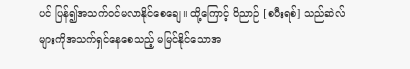ပင် ပြန်၍အသက်ဝင်မလာနိုင်စေချေ။ ထို့ကြောင့် ဝိညာဉ် [စပီးရစ်] သည်ဆဲလ်များကိုအသက်ရှင်နေစေသည့် မမြင်နိုင်သောအ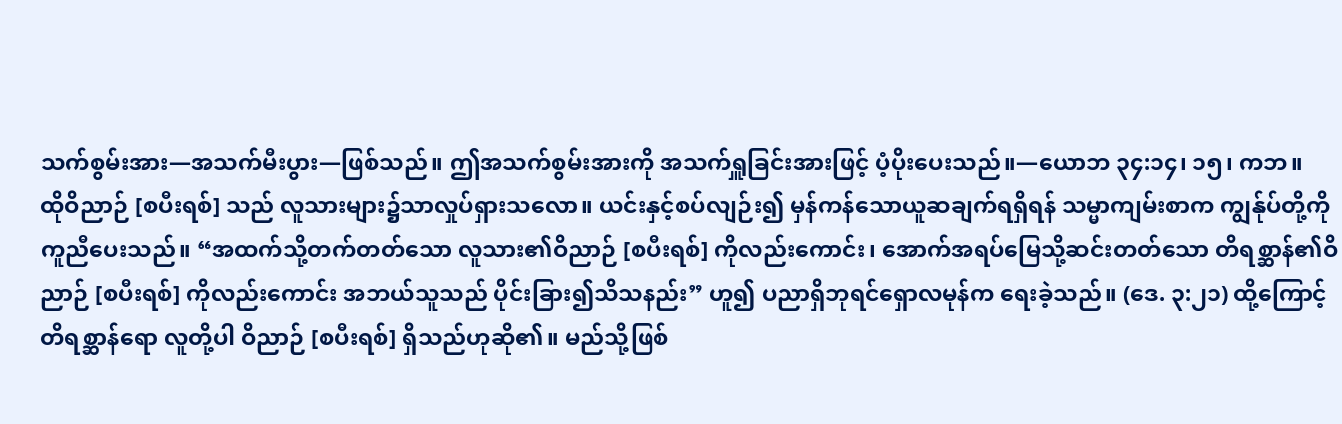သက်စွမ်းအား—အသက်မီးပွား—ဖြစ်သည်။ ဤအသက်စွမ်းအားကို အသက်ရှူခြင်းအားဖြင့် ပံ့ပိုးပေးသည်။—ယောဘ ၃၄:၁၄၊ ၁၅၊ ကဘ။
ထိုဝိညာဉ် [စပီးရစ်] သည် လူသားများ၌သာလှုပ်ရှားသလော။ ယင်းနှင့်စပ်လျဉ်း၍ မှန်ကန်သောယူဆချက်ရရှိရန် သမ္မာကျမ်းစာက ကျွန်ုပ်တို့ကိုကူညီပေးသည်။ “အထက်သို့တက်တတ်သော လူသား၏ဝိညာဉ် [စပီးရစ်] ကိုလည်းကောင်း၊ အောက်အရပ်မြေသို့ဆင်းတတ်သော တိရစ္ဆာန်၏ဝိညာဉ် [စပီးရစ်] ကိုလည်းကောင်း အဘယ်သူသည် ပိုင်းခြား၍သိသနည်း” ဟူ၍ ပညာရှိဘုရင်ရှောလမုန်က ရေးခဲ့သည်။ (ဒေ. ၃:၂၁) ထို့ကြောင့် တိရစ္ဆာန်ရော လူတို့ပါ ဝိညာဉ် [စပီးရစ်] ရှိသည်ဟုဆို၏။ မည်သို့ဖြစ်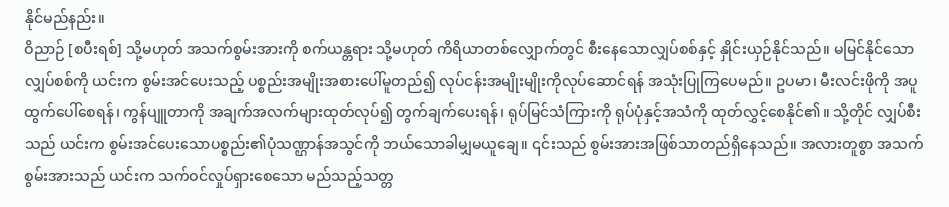နိုင်မည်နည်း။
ဝိညာဉ် [စပီးရစ်] သို့မဟုတ် အသက်စွမ်းအားကို စက်ယန္တရား သို့မဟုတ် ကိရိယာတစ်လျှောက်တွင် စီးနေသောလျှပ်စစ်နှင့် နှိုင်းယှဉ်နိုင်သည်။ မမြင်နိုင်သောလျှပ်စစ်ကို ယင်းက စွမ်းအင်ပေးသည့် ပစ္စည်းအမျိုးအစားပေါ်မူတည်၍ လုပ်ငန်းအမျိုးမျိုးကိုလုပ်ဆောင်ရန် အသုံးပြုကြပေမည်။ ဥပမာ၊ မီးလင်းဖိုကို အပူထွက်ပေါ်စေရန်၊ ကွန်ပျူတာကို အချက်အလက်များထုတ်လုပ်၍ တွက်ချက်ပေးရန်၊ ရုပ်မြင်သံကြားကို ရုပ်ပုံနှင့်အသံကို ထုတ်လွှင့်စေနိုင်၏။ သို့တိုင် လျှပ်စီးသည် ယင်းက စွမ်းအင်ပေးသောပစ္စည်း၏ပုံသဏ္ဌာန်အသွင်ကို ဘယ်သောခါမျှမယူချေ။ ၎င်းသည် စွမ်းအားအဖြစ်သာတည်ရှိနေသည်။ အလားတူစွာ အသက်စွမ်းအားသည် ယင်းက သက်ဝင်လှုပ်ရှားစေသော မည်သည့်သတ္တ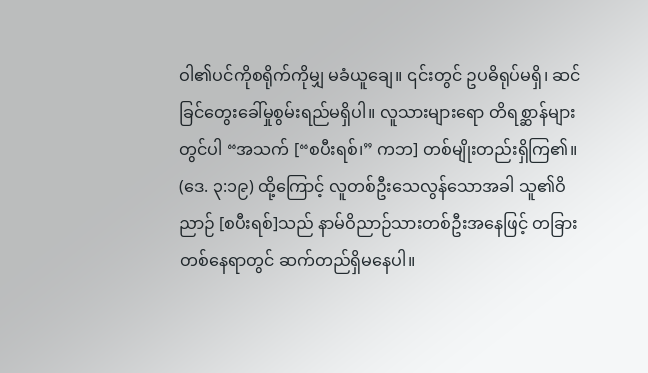ဝါ၏ပင်ကိုစရိုက်ကိုမျှ မခံယူချေ။ ၎င်းတွင် ဥပဓိရုပ်မရှိ၊ ဆင်ခြင်တွေးခေါ်မှုစွမ်းရည်မရှိပါ။ လူသားများရော တိရစ္ဆာန်များတွင်ပါ “အသက် [“စပီးရစ်၊” ကဘ] တစ်မျိုးတည်းရှိကြ၏။ (ဒေ. ၃:၁၉) ထို့ကြောင့် လူတစ်ဦးသေလွန်သောအခါ သူ၏ဝိညာဉ် [စပီးရစ်]သည် နာမ်ဝိညာဉ်သားတစ်ဦးအနေဖြင့် တခြားတစ်နေရာတွင် ဆက်တည်ရှိမနေပါ။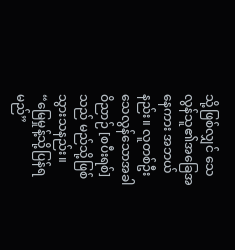သို့ဖြစ်လျှင် သေလွန်သူ၏အခြေအနေကား အဘယ်နည်း။ လူတစ်ဦးသေလွန်သောအခါ ဝိညာဉ် [စပီးရစ်] သည် မည်သို့ဖြစ်သွားသနည်း။
“မြေမှုန့်သို့ပြန်ရမည်”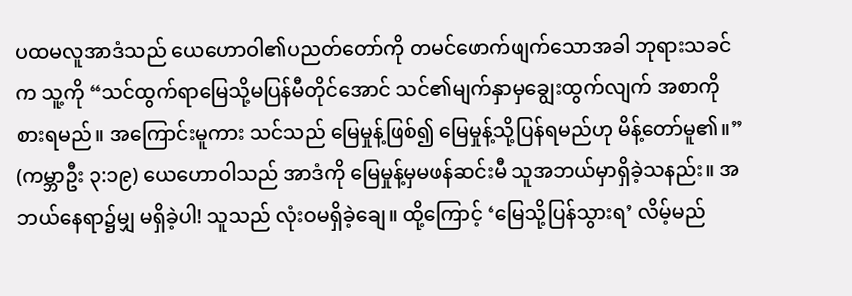ပထမလူအာဒံသည် ယေဟောဝါ၏ပညတ်တော်ကို တမင်ဖောက်ဖျက်သောအခါ ဘုရားသခင်က သူ့ကို “သင်ထွက်ရာမြေသို့မပြန်မီတိုင်အောင် သင်၏မျက်နှာမှချွေးထွက်လျက် အစာကိုစားရမည်။ အကြောင်းမူကား သင်သည် မြေမှုန့်ဖြစ်၍ မြေမှုန့်သို့ပြန်ရမည်ဟု မိန့်တော်မူ၏။” (ကမ္ဘာဦး ၃:၁၉) ယေဟောဝါသည် အာဒံကို မြေမှုန့်မှမဖန်ဆင်းမီ သူအဘယ်မှာရှိခဲ့သနည်း။ အဘယ်နေရာ၌မျှ မရှိခဲ့ပါ! သူသည် လုံးဝမရှိခဲ့ချေ။ ထို့ကြောင့် ‘မြေသို့ပြန်သွားရ’ လိမ့်မည်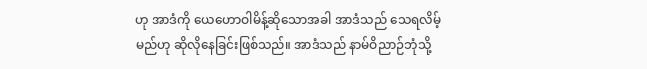ဟု အာဒံကို ယေဟောဝါမိန့်ဆိုသောအခါ အာဒံသည် သေရလိမ့်မည်ဟု ဆိုလိုနေခြင်းဖြစ်သည်။ အာဒံသည် နာမ်ဝိညာဉ်ဘုံသို့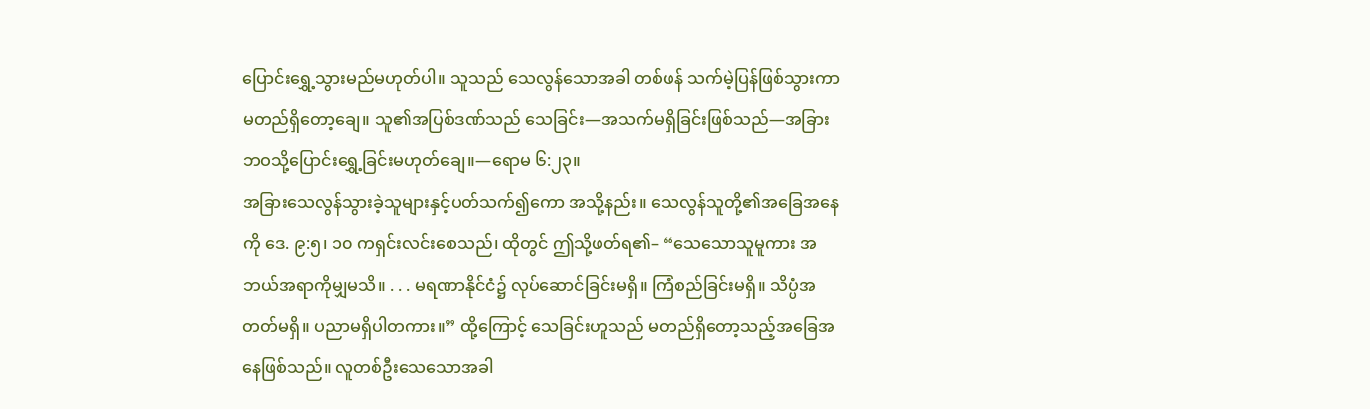ပြောင်းရွှေ့သွားမည်မဟုတ်ပါ။ သူသည် သေလွန်သောအခါ တစ်ဖန် သက်မဲ့ပြန်ဖြစ်သွားကာ မတည်ရှိတော့ချေ။ သူ၏အပြစ်ဒဏ်သည် သေခြင်း—အသက်မရှိခြင်းဖြစ်သည်—အခြားဘဝသို့ပြောင်းရွှေ့ခြင်းမဟုတ်ချေ။—ရောမ ၆:၂၃။
အခြားသေလွန်သွားခဲ့သူများနှင့်ပတ်သက်၍ကော အသို့နည်း။ သေလွန်သူတို့၏အခြေအနေကို ဒေ. ၉:၅၊ ၁၀ ကရှင်းလင်းစေသည်၊ ထိုတွင် ဤသို့ဖတ်ရ၏– “သေသောသူမူကား အဘယ်အရာကိုမျှမသိ။ . . . မရဏာနိုင်ငံ၌ လုပ်ဆောင်ခြင်းမရှိ။ ကြံစည်ခြင်းမရှိ။ သိပ္ပံအတတ်မရှိ။ ပညာမရှိပါတကား။” ထို့ကြောင့် သေခြင်းဟူသည် မတည်ရှိတော့သည့်အခြေအနေဖြစ်သည်။ လူတစ်ဦးသေသောအခါ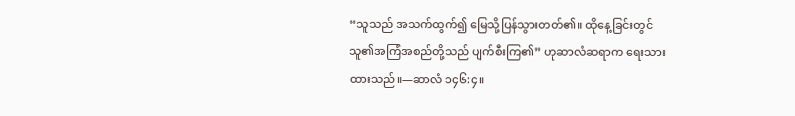“သူသည် အသက်ထွက်၍ မြေသို့ပြန်သွားတတ်၏။ ထိုနေ့ခြင်းတွင် သူ၏အကြံအစည်တို့သည် ပျက်စီးကြ၏” ဟုဆာလံဆရာက ရေးသားထားသည်။—ဆာလံ ၁၄၆:၄။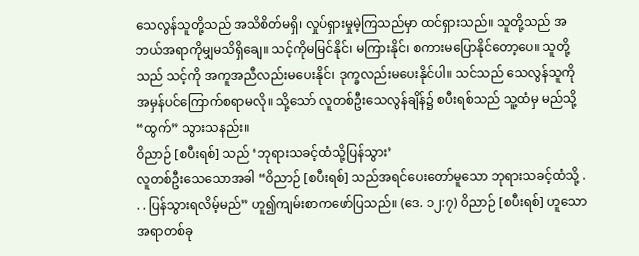သေလွန်သူတို့သည် အသိစိတ်မရှိ၊ လှုပ်ရှားမှုမဲ့ကြသည်မှာ ထင်ရှားသည်။ သူတို့သည် အဘယ်အရာကိုမျှမသိရှိချေ။ သင့်ကိုမမြင်နိုင်၊ မကြားနိုင်၊ စကားမပြောနိုင်တော့ပေ။ သူတို့သည် သင့်ကို အကူအညီလည်းမပေးနိုင်၊ ဒုက္ခလည်းမပေးနိုင်ပါ။ သင်သည် သေလွန်သူကို အမှန်ပင်ကြောက်စရာမလို။ သို့သော် လူတစ်ဦးသေလွန်ချိန်၌ စပီးရစ်သည် သူ့ထံမှ မည်သို့ “ထွက်” သွားသနည်း။
ဝိညာဉ် [စပီးရစ်] သည် ‘ဘုရားသခင့်ထံသို့ပြန်သွား’
လူတစ်ဦးသေသောအခါ “ဝိညာဉ် [စပီးရစ်] သည်အရင်ပေးတော်မူသော ဘုရားသခင့်ထံသို့ . . . ပြန်သွားရလိမ့်မည်” ဟူ၍ကျမ်းစာကဖော်ပြသည်။ (ဒေ. ၁၂:၇) ဝိညာဉ် [စပီးရစ်] ဟူသောအရာတစ်ခု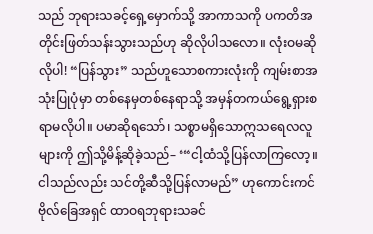သည် ဘုရားသခင့်ရှေ့မှောက်သို့ အာကာသကို ပကတိအတိုင်းဖြတ်သန်းသွားသည်ဟု ဆိုလိုပါသလော။ လုံးဝမဆိုလိုပါ! “ပြန်သွား” သည်ဟူသောစကားလုံးကို ကျမ်းစာအသုံးပြုပုံမှာ တစ်နေမှတစ်နေရာသို့ အမှန်တကယ်ရွေ့ရှားစရာမလိုပါ။ ပမာဆိုရသော်၊ သစ္စာမရှိသောဣသရေလလူများကို ဤသို့မိန့်ဆိုခဲ့သည်– ‘“ငါ့ထံသို့ပြန်လာကြလော့။ ငါသည်လည်း သင်တို့ဆီသို့ပြန်လာမည်” ဟုကောင်းကင်ဗိုလ်ခြေအရှင် ထာဝရဘုရားသခင်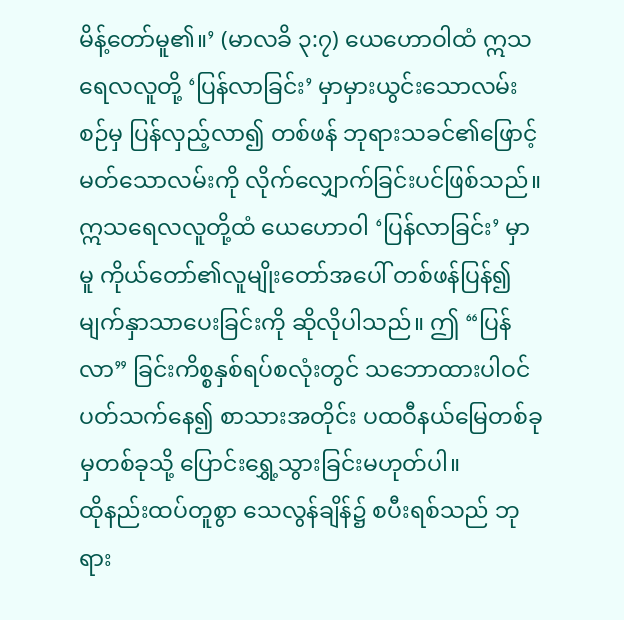မိန့်တော်မူ၏။’ (မာလခိ ၃:၇) ယေဟောဝါထံ ဣသရေလလူတို့ ‘ပြန်လာခြင်း’ မှာမှားယွင်းသောလမ်းစဉ်မှ ပြန်လှည့်လာ၍ တစ်ဖန် ဘုရားသခင်၏ဖြောင့်မတ်သောလမ်းကို လိုက်လျှောက်ခြင်းပင်ဖြစ်သည်။ ဣသရေလလူတို့ထံ ယေဟောဝါ ‘ပြန်လာခြင်း’ မှာမူ ကိုယ်တော်၏လူမျိုးတော်အပေါ် တစ်ဖန်ပြန်၍မျက်နှာသာပေးခြင်းကို ဆိုလိုပါသည်။ ဤ “ပြန်လာ” ခြင်းကိစ္စနှစ်ရပ်စလုံးတွင် သဘောထားပါဝင်ပတ်သက်နေ၍ စာသားအတိုင်း ပထဝီနယ်မြေတစ်ခုမှတစ်ခုသို့ ပြောင်းရွှေ့သွားခြင်းမဟုတ်ပါ။
ထိုနည်းထပ်တူစွာ သေလွန်ချိန်၌ စပီးရစ်သည် ဘုရား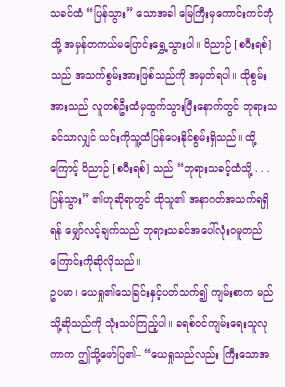သခင်ထံ “ပြန်သွား” သောအခါ မြေကြီးမှကောင်းကင်ဘုံသို့ အမှန်တကယ်မပြောင်းရွှေ့သွားပါ။ ဝိညာဉ် [စပီးရစ်] သည် အသက်စွမ်းအားဖြစ်သည်ကို အမှတ်ရပါ။ ထိုစွမ်းအားသည် လူတစ်ဦးထံမှထွက်သွားပြီးနောက်တွင် ဘုရားသခင်သာလျှင် ယင်းကိုသူ့ထံပြန်ပေးနိုင်စွမ်းရှိသည်။ ထို့ကြောင့် ဝိညာဉ် [စပီးရစ်] သည် “ဘုရားသခင့်ထံသို့ . . . ပြန်သွား” ၏ဟုဆိုရာတွင် ထိုသူ၏ အနာဂတ်အသက်ရရှိရန် မျှော်လင့်ချက်သည် ဘုရားသခင်အပေါ်လုံးဝမူတည်ကြောင်းကိုဆိုလိုသည်။
ဥပမာ၊ ယေရှု၏သေခြင်းနှင့်ပတ်သက်၍ ကျမ်းစာက မည်သို့ဆိုသည်ကို သုံးသပ်ကြည့်ပါ။ ခရစ်ဝင်ကျမ်းရေးသူလုကာက ဤသို့ဖော်ပြ၏– “ယေရှုသည်လည်း ကြီးသောအ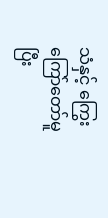သံနှင့် ကြွေးကြော်တော်မူပြီး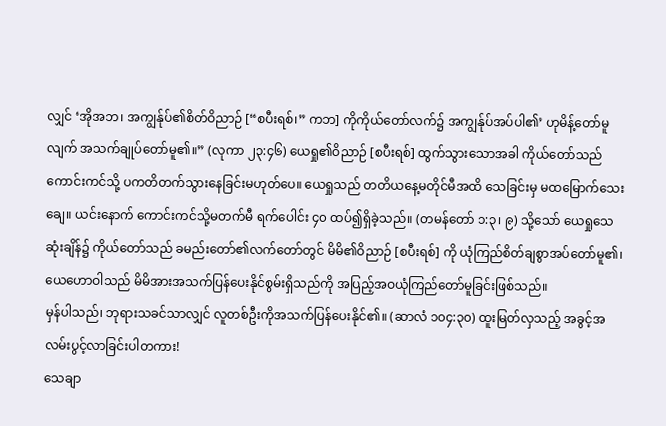လျှင် ‘အိုအဘ၊ အကျွန်ုပ်၏စိတ်ဝိညာဉ် [“စပီးရစ်၊” ကဘ] ကိုကိုယ်တော်လက်၌ အကျွန်ုပ်အပ်ပါ၏’ ဟုမိန့်တော်မူလျက် အသက်ချုပ်တော်မူ၏။” (လုကာ ၂၃:၄၆) ယေရှု၏ဝိညာဉ် [စပီးရစ်] ထွက်သွားသောအခါ ကိုယ်တော်သည် ကောင်းကင်သို့ ပကတိတက်သွားနေခြင်းမဟုတ်ပေ။ ယေရှုသည် တတိယနေ့မတိုင်မီအထိ သေခြင်းမှ မထမြောက်သေးချေ။ ယင်းနောက် ကောင်းကင်သို့မတက်မီ ရက်ပေါင်း ၄၀ ထပ်၍ရှိခဲ့သည်။ (တမန်တော် ၁:၃၊ ၉) သို့သော် ယေရှုသေဆုံးချိန်၌ ကိုယ်တော်သည် ခမည်းတော်၏လက်တော်တွင် မိမိ၏ဝိညာဉ် [စပီးရစ်] ကို ယုံကြည်စိတ်ချစွာအပ်တော်မူ၏၊ ယေဟောဝါသည် မိမိအားအသက်ပြန်ပေးနိုင်စွမ်းရှိသည်ကို အပြည့်အဝယုံကြည်တော်မူခြင်းဖြစ်သည်။
မှန်ပါသည်၊ ဘုရားသခင်သာလျှင် လူတစ်ဦးကိုအသက်ပြန်ပေးနိုင်၏။ (ဆာလံ ၁၀၄:၃၀) ထူးမြတ်လှသည့် အခွင့်အလမ်းပွင့်လာခြင်းပါတကား!
သေချာ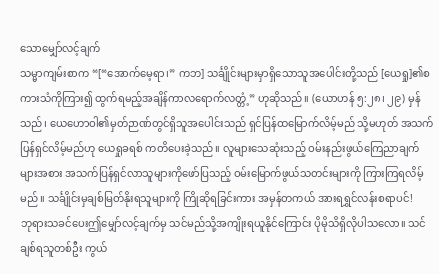သောမျှော်လင့်ချက်
သမ္မာကျမ်းစာက “[“အောက်မေ့ရာ၊” ကဘ] သင်္ချိုင်းများမှာရှိသောသူအပေါင်းတို့သည် [ယေရှု]၏စကားသံကိုကြား၍ ထွက်ရမည့်အချိန်ကာလရောက်လတ္တံ့” ဟုဆိုသည်။ (ယောဟန် ၅:၂၈၊ ၂၉) မှန်သည်၊ ယေဟောဝါ၏မှတ်ဉာဏ်တွင်ရှိသူအပေါင်းသည် ရှင်ပြန်ထမြောက်လိမ့်မည် သို့မဟုတ် အသက်ပြန်ရှင်လိမ့်မည်ဟု ယေရှုခရစ် ကတိပေးခဲ့သည်။ လူများသေဆုံးသည့် ဝမ်းနည်းဖွယ်ကြေညာချက်များအစား အသက်ပြန်ရှင်လာသူများကိုဖော်ပြသည့် ဝမ်းမြောက်ဖွယ်သတင်းများကို ကြားကြရလိမ့်မည်။ သင်္ချိုင်းမှချစ်မြတ်နိုးရသူများကို ကြိုဆိုရခြင်းကား အမှန်တကယ် အားရရွှင်လန်းစရာပင်!
ဘုရားသခင်ပေးဤမျှော်လင့်ချက်မှ သင်မည်သို့အကျိုးရယူနိုင်ကြောင်း ပိုမိုသိရှိလိုပါသလော။ သင်ချစ်ရသူတစ်ဦး ကွယ်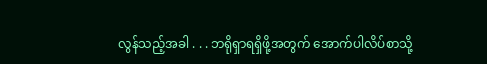လွန်သည့်အခါ . . . ဘရိုရှာရရှိဖို့အတွက် အောက်ပါလိပ်စာသို့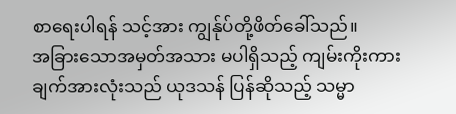စာရေးပါရန် သင့်အား ကျွန်ုပ်တို့ဖိတ်ခေါ်သည်။
အခြားသောအမှတ်အသား မပါရှိသည့် ကျမ်းကိုးကားချက်အားလုံးသည် ယုဒသန် ပြန်ဆိုသည့် သမ္မာ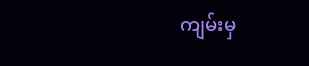ကျမ်းမှ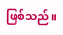ဖြစ်သည်။